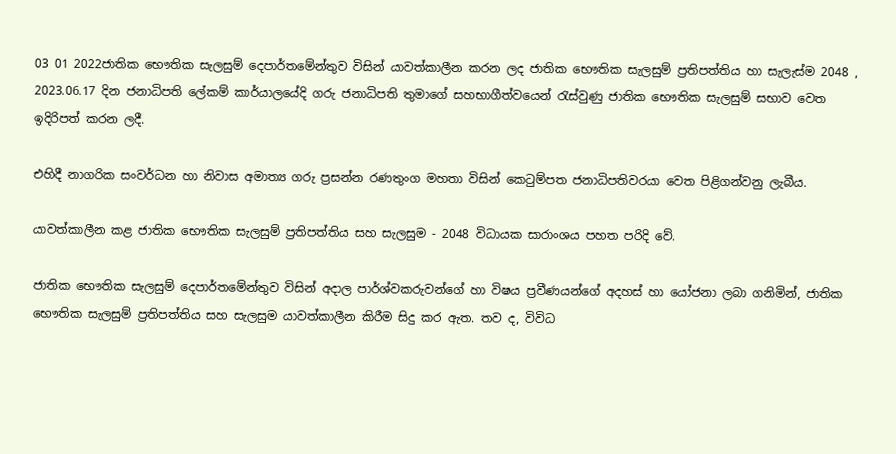03 01 2022ජාතික භෞතික සැලසුම් දෙපාර්තමේන්තුව විසින් යාවත්කාලීන කරන ලද ජාතික භෞතික සැලසුම් ප්‍රතිපත්තිය හා සැලැස්ම 2048 , 2023.06.17 දින ජනාධිපති ලේකම් කාර්යාලයේදි ගරු ජනාධිපති තුමාගේ සහභාගීත්වයෙන් රැස්වුණු ජාතික භෞතික සැලසුම් සභාව වෙත ඉදිරිපත් කරන ලදී.

එහිදී නාගරික සංවර්ධන හා නිවාස අමාත්‍ය ගරු ප්‍රසන්න රණතුංග මහතා විසින් කෙටුම්පත ජනාධිපතිවරයා වෙත පිළිගන්වනු ලැබීය.

යාවත්කාලීන කළ ජාතික භෞතික සැලසුම් ප්‍රතිපත්තිය සහ සැලසුම - 2048 විධායක සාරාංශය පහත පරිදි වේ.

ජාතික භෞතික සැලසුම් දෙපාර්තමේන්තුව විසින් අදාල පාර්ශ්වකරුවන්ගේ හා විෂය ප්‍රවීණයන්ගේ අදහස් හා යෝජනා ලබා ගනිමින්, ජාතික භෞතික සැලසුම් ප්‍රතිපත්තිය සහ සැලසුම යාවත්කාලීන කිරීම සිදු කර ඇත. තව ද, විවිධ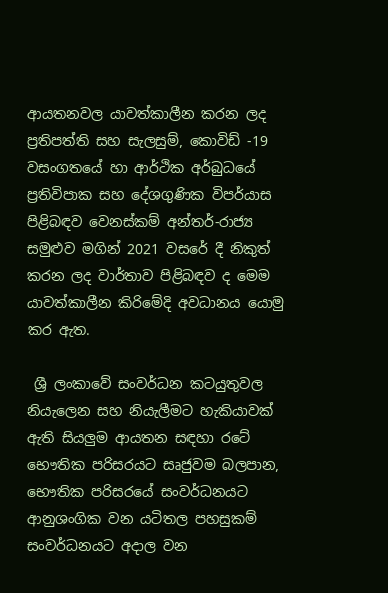ආයතනවල යාවත්කාලීන කරන ලද ප්‍රතිපත්ති සහ සැලසුම්, කොවිඩ් -19 වසංගතයේ හා ආර්ථික අර්බුධයේ ප්‍රතිවිපාක සහ දේශගුණික විපර්යාස පිළිබඳව වෙනස්කම් අන්තර්-රාජ්‍ය සමුළුව මගින් 2021 වසරේ දී නිකුත් කරන ලද වාර්තාව පිළිබඳව ද මෙම යාවත්කාලීන කිරිමේදි අවධානය යොමු කර ඇත.

 ශ්‍රී ලංකාවේ සංවර්ධන කටයුතුවල නියැලෙන සහ නියැලීමට හැකියාවක් ඇති සියලුම ආයතන සඳහා රටේ භෞතික පරිසරයට සෘජුවම බලපාන, භෞතික පරිසරයේ සංවර්ධනයට ආනුශංගික වන යටිතල පහසුකම් සංවර්ධනයට අදාල වන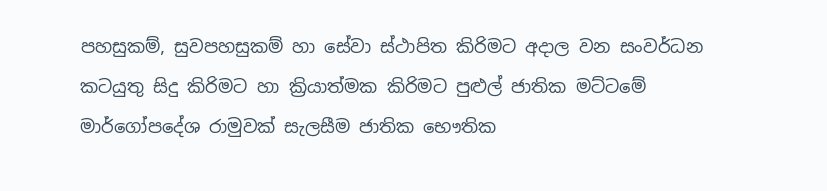පහසුකම්, සුවපහසුකම් හා සේවා ස්ථාපිත කිරිමට අදාල වන සංවර්ධන කටයුතු සිදු කිරිමට හා ක්‍රියාත්මක කිරිමට පුළුල් ජාතික මට්ටමේ මාර්ගෝපදේශ රාමුවක් සැලසීම ජාතික භෞතික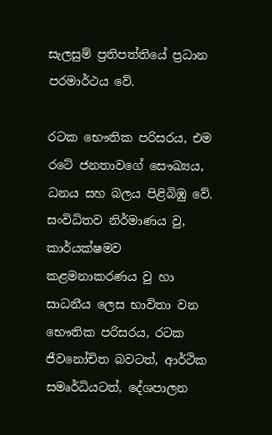සැලසුම් ප්‍රතිපත්තියේ ප්‍රධාන පරමාර්ථය වේ.

රටක භෞතික පරිසරය, එම රටේ ජනතාවගේ සෞඛ්‍යය, ධනය සහ බලය පිළිබිඹු වේ. සංවිධිතව නිර්මාණය වු, කාර්යක්ෂමව කළමනාකරණය වු හා සාධනීය ලෙස භාවිතා වන භෞතික පරිසරය, රටක ජීවනෝචිත බවටත්, ආර්ථික සමෘර්ධියටත්, දේශපාලන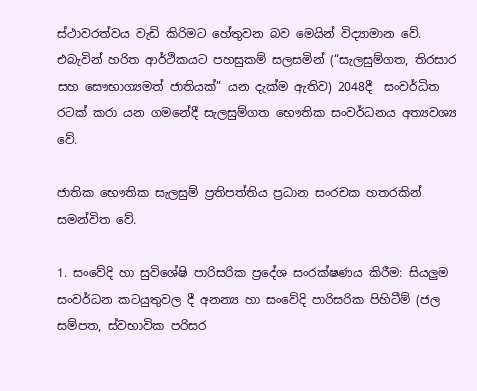ස්ථාවරත්වය වැඩි කිරිමට හේතුවන බව මෙයින් විද්‍යාමාන වේ.  එබැවින් හරිත ආර්ථිකයට පහසුකම් සලසමින් (“සැලසුම්ගත, තිරසාර සහ සෞභාග්‍යමත් ජාතියක්” යන දැක්ම ඇතිව) 2048දී  සංවර්ධිත රටක් කරා යන ගමනේදී සැලසුම්ගත භෞතික සංවර්ධනය අත්‍යවශ්‍ය වේ.

ජාතික භෞතික සැලසුම් ප්‍රතිපත්තිය ප්‍රධාන සංරචක හතරකින් සමන්විත වේ.

1. සංවේදි හා සුවිශේෂි පාරිසරික ප්‍රදේශ සංරක්ෂණය කිරීම: සියලුම සංවර්ධන කටයුතුවල දී අනන්‍ය හා සංවේදි පාරිසරික පිහිටීම් (ජල සම්පත, ස්වභාවික පරිසර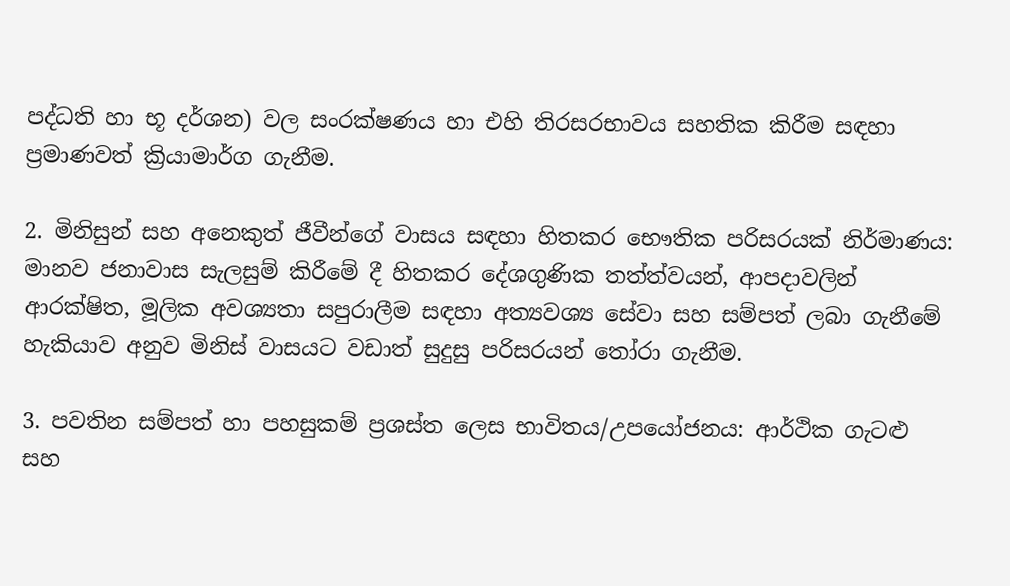පද්ධති හා භූ දර්ශන) වල සංරක්ෂණය හා එහි තිරසරභාවය සහතික කිරීම සඳහා ප්‍රමාණවත් ක්‍රියාමාර්ග ගැනීම.

2. මිනිසුන් සහ අනෙකුත් ජීවීන්ගේ වාසය සඳහා හිතකර භෞතික පරිසරයක් නිර්මාණය: මානව ජනාවාස සැලසුම් කිරීමේ දී හිතකර දේශගුණික තත්ත්වයන්, ආපදාවලින් ආරක්ෂිත, මූලික අවශ්‍යතා සපුරාලීම සඳහා අත්‍යවශ්‍ය සේවා සහ සම්පත් ලබා ගැනීමේ හැකියාව අනුව මිනිස් වාසයට වඩාත් සුදුසු පරිසරයන් තෝරා ගැනීම.

3. පවතින සම්පත් හා පහසුකම් ප්‍රශස්ත ලෙස භාවිතය/උපයෝජනය: ආර්ථික ගැටළු සහ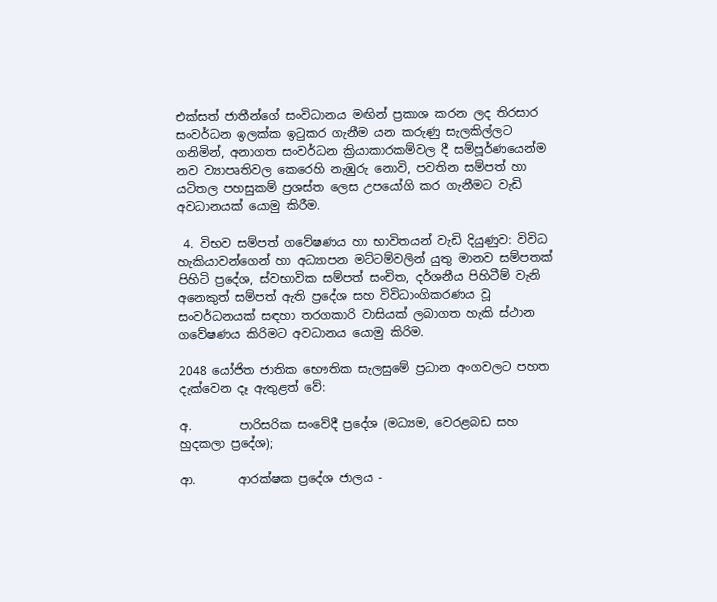එක්සත් ජාතීන්ගේ සංවිධානය මඟින් ප්‍රකාශ කරන ලද තිරසාර සංවර්ධන ඉලක්ක ඉටුකර ගැනීම යන කරුණු සැලකිල්ලට ගනිමින්, අනාගත සංවර්ධන ක්‍රියාකාරකම්වල දී සම්පූර්ණයෙන්ම නව ව්‍යාපෘතිවල කෙරෙහි නැඹුරු නොවි, පවතින සම්පත් හා යටිතල පහසුකම් ප්‍රශස්ත ලෙස උපයෝගි කර ගැනීමට වැඩි අවධානයක් යොමු කිරීම.

 4. විභව සම්පත් ගවේෂණය හා භාවිතයන් වැඩි දියුණුව: විවිධ හැකියාවන්ගෙන් හා අධ්‍යාපන මට්ටම්වලින් යුතු මානව සම්පතක් පිහිටි ප්‍රදේශ, ස්වභාවික සම්පත් සංචිත, දර්ශනීය පිහිටීම් වැනි අනෙකුත් සම්පත් ඇති ප්‍රදේශ සහ විවිධාංගිකරණය වූ සංවර්ධනයක් සඳහා තරගකාරි වාසියක් ලබාගත හැකි ස්ථාන ගවේෂණය කිරිමට අවධානය යොමු කිරිම.

2048 යෝජිත ජාතික භෞතික සැලසුමේ ප්‍රධාන අංගවලට පහත දැක්වෙන දෑ ඇතුළත් වේ:

අ.        පාරිසරික සංවේදී ප්‍රදේශ (මධ්‍යම, වෙරළබඩ සහ හුදකලා ප්‍රදේශ);

ආ.       ආරක්ෂක ප්‍රදේශ ජාලය -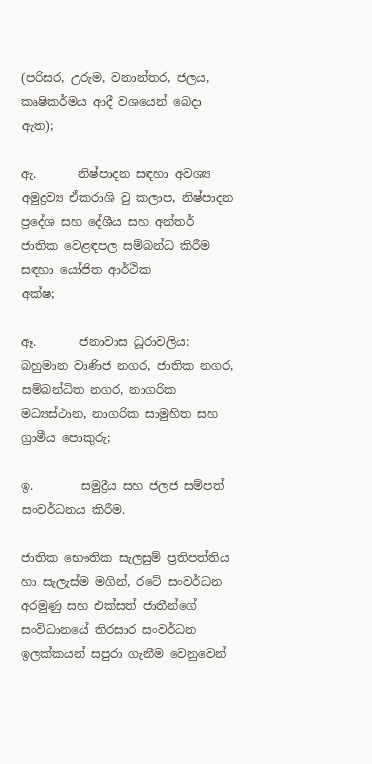(පරිසර, උරුම, වනාන්තර, ජලය, කෘෂිකර්මය ආදී වශයෙන් බෙදා ඇත);

ඇ.       නිෂ්පාදන සඳහා අවශ්‍ය අමුද්‍රව්‍ය ඒකරාශි වු කලාප, නිෂ්පාදන ප්‍රදේශ සහ දේශීය සහ අන්තර් ජාතික වෙළඳපල සම්බන්ධ කිරීම සඳහා යෝජිත ආර්ථික                      අක්ෂ;

ඈ.       ජනාවාස ධූරාවලිය: බහුමාන වාණිජ නගර, ජාතික නගර, සම්බන්ධිත නගර, නාගරික මධ්‍යස්ථාන, නාගරික සාමුහිත සහ ග්‍රාමීය පොකුරු;

ඉ.        සමුද්‍රීය සහ ජලජ සම්පත් සංවර්ධනය කිරීම.

ජාතික භෞතික සැලසුම් ප්‍රතිපත්තිය හා සැලැස්ම මගින්, රටේ සංවර්ධන අරමුණු සහ එක්සත් ජාතීන්ගේ සංවිධානයේ තිරසාර සංවර්ධන ඉලක්කයන් සපුරා ගැනීම වෙනුවෙන්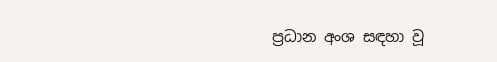ප්‍රධාන අංශ සඳහා වූ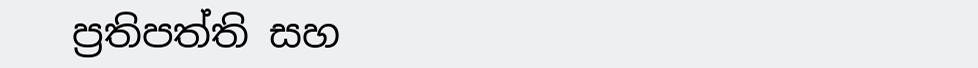ප්‍රතිපත්ති සහ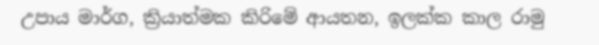උපාය මාර්ග, ක්‍රියාත්මක කිරිමේ ආයතන, ඉලක්ක කාල රාමු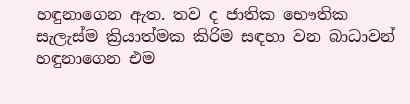හඳුනාගෙන ඇත. තව ද ජාතික භෞතික සැලැස්ම ක්‍රියාත්මක කිරිම සඳහා වන බාධාවන් හඳුනාගෙන එම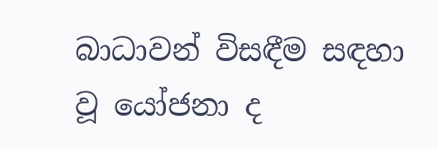බාධාවන් විසඳීම සඳහා වූ යෝජනා ද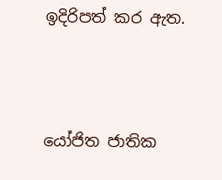ඉදිරිපත් කර ඇත.



යෝජිත ජාතික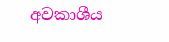අවකාශීය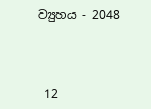ව්‍යුහය - 2048



 12